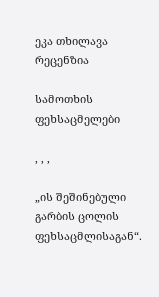ეკა თხილავა რეცენზია

სამოთხის ფეხსაცმელები

, , ,

„ის შეშინებული გარბის ცოლის ფეხსაცმლისაგან“.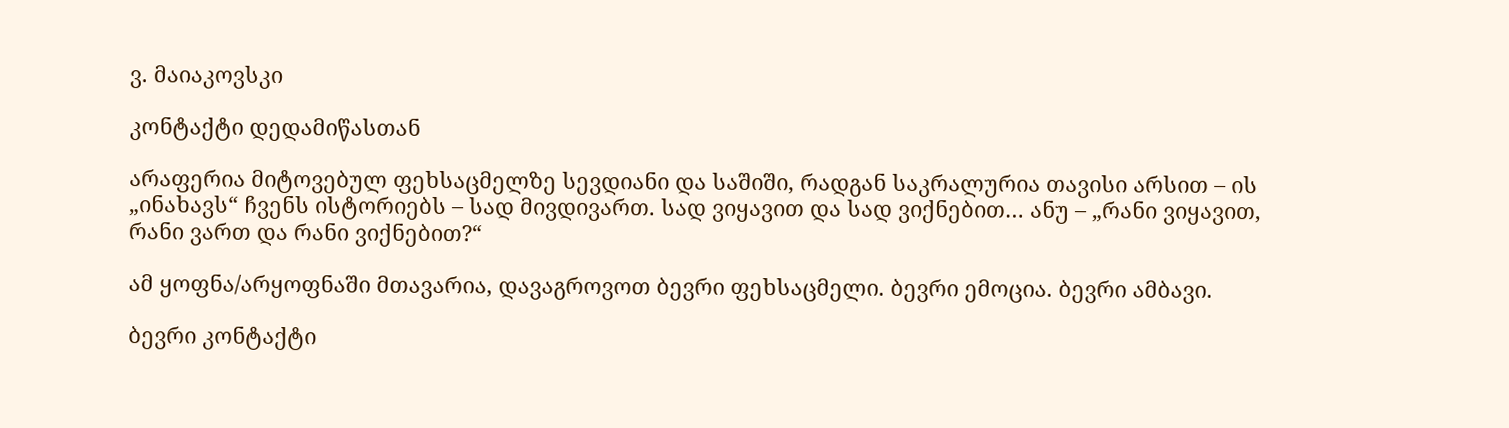ვ. მაიაკოვსკი

კონტაქტი დედამიწასთან

არაფერია მიტოვებულ ფეხსაცმელზე სევდიანი და საშიში, რადგან საკრალურია თავისი არსით – ის „ინახავს“ ჩვენს ისტორიებს – სად მივდივართ. სად ვიყავით და სად ვიქნებით… ანუ – „რანი ვიყავით, რანი ვართ და რანი ვიქნებით?“

ამ ყოფნა/არყოფნაში მთავარია, დავაგროვოთ ბევრი ფეხსაცმელი. ბევრი ემოცია. ბევრი ამბავი.

ბევრი კონტაქტი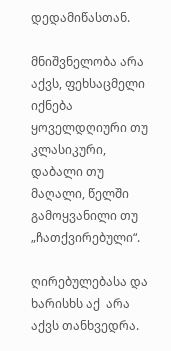დედამიწასთან.

მნიშვნელობა არა აქვს, ფეხსაცმელი იქნება ყოველდღიური თუ კლასიკური, დაბალი თუ მაღალი, წელში გამოყვანილი თუ „ჩათქვირებული“.

ღირებულებასა და ხარისხს აქ  არა აქვს თანხვედრა.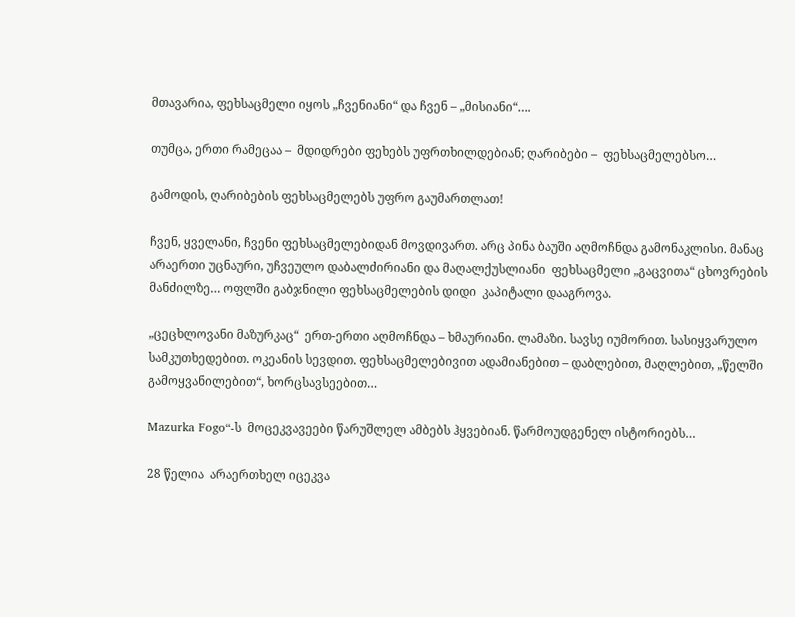მთავარია, ფეხსაცმელი იყოს „ჩვენიანი“ და ჩვენ – „მისიანი“….

თუმცა, ერთი რამეცაა –  მდიდრები ფეხებს უფრთხილდებიან; ღარიბები –  ფეხსაცმელებსო…

გამოდის, ღარიბების ფეხსაცმელებს უფრო გაუმართლათ!

ჩვენ, ყველანი, ჩვენი ფეხსაცმელებიდან მოვდივართ. არც პინა ბაუში აღმოჩნდა გამონაკლისი. მანაც  არაერთი უცნაური, უჩვეულო დაბალძირიანი და მაღალქუსლიანი  ფეხსაცმელი „გაცვითა“ ცხოვრების მანძილზე… ოფლში გაბჯნილი ფეხსაცმელების დიდი  კაპიტალი დააგროვა.

„ცეცხლოვანი მაზურკაც“  ერთ-ერთი აღმოჩნდა – ხმაურიანი. ლამაზი. სავსე იუმორით. სასიყვარულო სამკუთხედებით. ოკეანის სევდით. ფეხსაცმელებივით ადამიანებით – დაბლებით, მაღლებით, „წელში გამოყვანილებით“, ხორცსავსეებით…

Mazurka Fogo“-ს  მოცეკვავეები წარუშლელ ამბებს ჰყვებიან. წარმოუდგენელ ისტორიებს…

28 წელია  არაერთხელ იცეკვა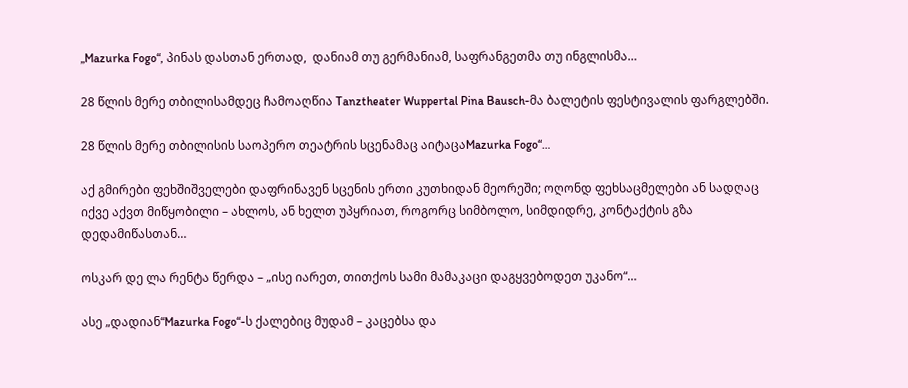„Mazurka Fogo“, პინას დასთან ერთად,  დანიამ თუ გერმანიამ, საფრანგეთმა თუ ინგლისმა…

28 წლის მერე თბილისამდეც ჩამოაღწია Tanztheater Wuppertal Pina Bausch-მა ბალეტის ფესტივალის ფარგლებში.

28 წლის მერე თბილისის საოპერო თეატრის სცენამაც აიტაცაMazurka Fogo“…

აქ გმირები ფეხშიშველები დაფრინავენ სცენის ერთი კუთხიდან მეორეში; ოღონდ ფეხსაცმელები ან სადღაც იქვე აქვთ მიწყობილი – ახლოს, ან ხელთ უპყრიათ, როგორც სიმბოლო, სიმდიდრე, კონტაქტის გზა დედამიწასთან…

ოსკარ დე ლა რენტა წერდა – „ისე იარეთ, თითქოს სამი მამაკაცი დაგყვებოდეთ უკანო“…

ასე „დადიან“Mazurka Fogo“-ს ქალებიც მუდამ – კაცებსა და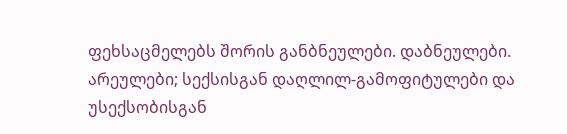ფეხსაცმელებს შორის განბნეულები. დაბნეულები. არეულები; სექსისგან დაღლილ-გამოფიტულები და უსექსობისგან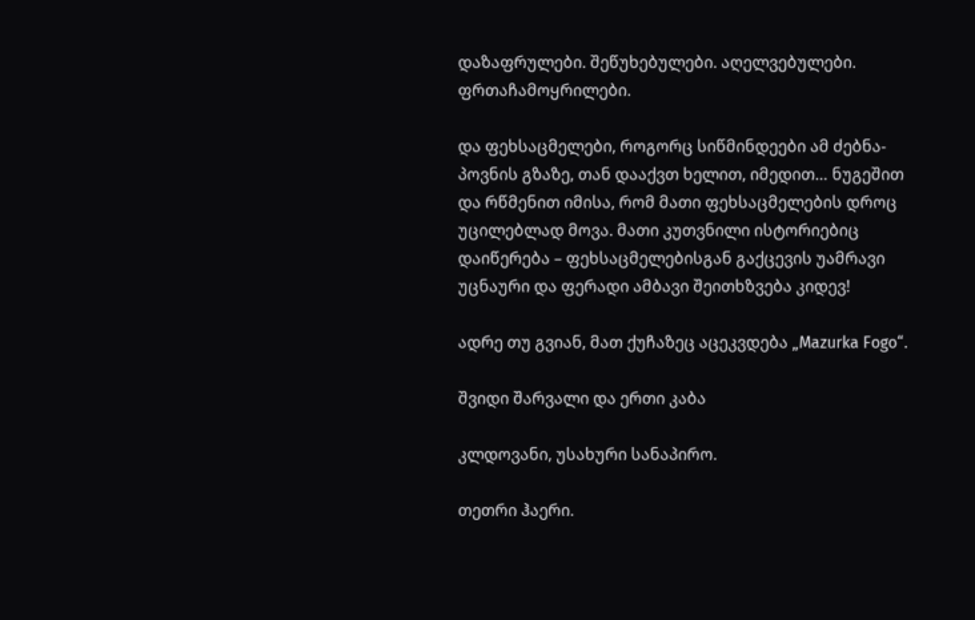დაზაფრულები. შეწუხებულები. აღელვებულები. ფრთაჩამოყრილები.

და ფეხსაცმელები, როგორც სიწმინდეები ამ ძებნა-პოვნის გზაზე, თან დააქვთ ხელით, იმედით… ნუგეშით და რწმენით იმისა, რომ მათი ფეხსაცმელების დროც უცილებლად მოვა. მათი კუთვნილი ისტორიებიც დაიწერება – ფეხსაცმელებისგან გაქცევის უამრავი უცნაური და ფერადი ამბავი შეითხზვება კიდევ!

ადრე თუ გვიან, მათ ქუჩაზეც აცეკვდება „Mazurka Fogo“.

შვიდი შარვალი და ერთი კაბა

კლდოვანი, უსახური სანაპირო.

თეთრი ჰაერი.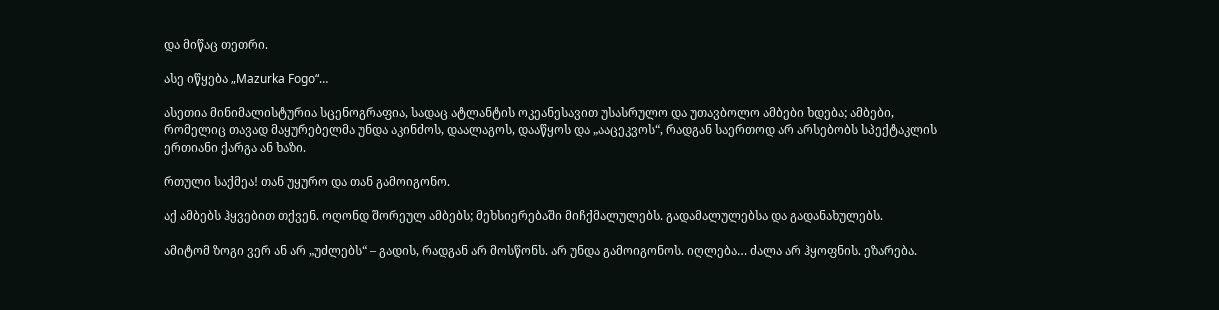და მიწაც თეთრი.

ასე იწყება „Mazurka Fogo“…

ასეთია მინიმალისტურია სცენოგრაფია, სადაც ატლანტის ოკეანესავით უსასრულო და უთავბოლო ამბები ხდება; ამბები, რომელიც თავად მაყურებელმა უნდა აკინძოს, დაალაგოს, დააწყოს და „ააცეკვოს“, რადგან საერთოდ არ არსებობს სპექტაკლის ერთიანი ქარგა ან ხაზი.

რთული საქმეა! თან უყურო და თან გამოიგონო.

აქ ამბებს ჰყვებით თქვენ. ოღონდ შორეულ ამბებს; მეხსიერებაში მიჩქმალულებს. გადამალულებსა და გადანახულებს.

ამიტომ ზოგი ვერ ან არ „უძლებს“ – გადის, რადგან არ მოსწონს. არ უნდა გამოიგონოს. იღლება… ძალა არ ჰყოფნის. ეზარება.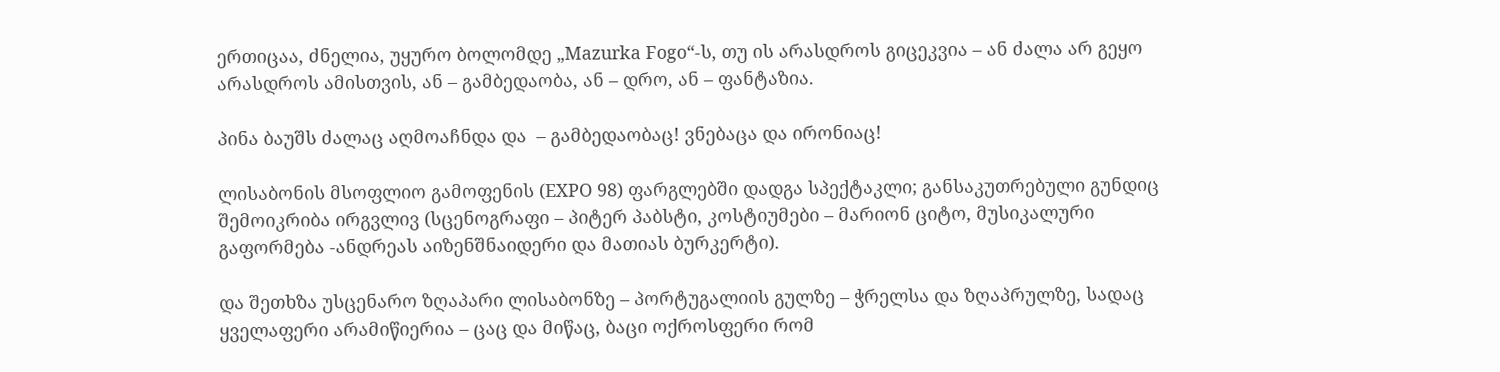ერთიცაა, ძნელია, უყურო ბოლომდე „Mazurka Fogo“-ს, თუ ის არასდროს გიცეკვია – ან ძალა არ გეყო არასდროს ამისთვის, ან – გამბედაობა, ან – დრო, ან – ფანტაზია.

პინა ბაუშს ძალაც აღმოაჩნდა და  – გამბედაობაც! ვნებაცა და ირონიაც!

ლისაბონის მსოფლიო გამოფენის (EXPO 98) ფარგლებში დადგა სპექტაკლი; განსაკუთრებული გუნდიც შემოიკრიბა ირგვლივ (სცენოგრაფი – პიტერ პაბსტი, კოსტიუმები – მარიონ ციტო, მუსიკალური გაფორმება -ანდრეას აიზენშნაიდერი და მათიას ბურკერტი).

და შეთხზა უსცენარო ზღაპარი ლისაბონზე – პორტუგალიის გულზე – ჭრელსა და ზღაპრულზე, სადაც ყველაფერი არამიწიერია – ცაც და მიწაც, ბაცი ოქროსფერი რომ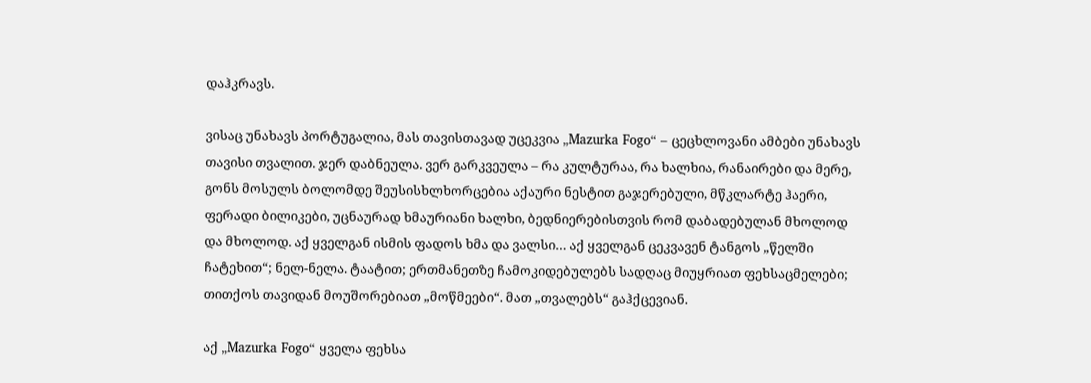დაჰკრავს.

ვისაც უნახავს პორტუგალია, მას თავისთავად უცეკვია „Mazurka Fogo“ – ცეცხლოვანი ამბები უნახავს თავისი თვალით. ჯერ დაბნეულა. ვერ გარკვეულა – რა კულტურაა, რა ხალხია, რანაირები და მერე, გონს მოსულს ბოლომდე შეუსისხლხორცებია აქაური ნესტით გაჯერებული, მწკლარტე ჰაერი, ფერადი ბილიკები, უცნაურად ხმაურიანი ხალხი, ბედნიერებისთვის რომ დაბადებულან მხოლოდ და მხოლოდ. აქ ყველგან ისმის ფადოს ხმა და ვალსი… აქ ყველგან ცეკვავენ ტანგოს „წელში ჩატეხით“; ნელ-ნელა. ტაატით; ერთმანეთზე ჩამოკიდებულებს სადღაც მიუყრიათ ფეხსაცმელები; თითქოს თავიდან მოუშორებიათ „მოწმეები“. მათ „თვალებს“ გაჰქცევიან.

აქ „Mazurka Fogo“ ყველა ფეხსა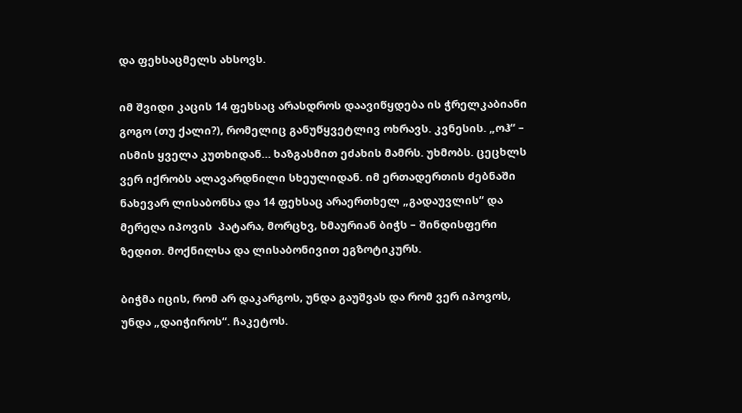და ფეხსაცმელს ახსოვს.

იმ შვიდი კაცის 14 ფეხსაც არასდროს დაავიწყდება ის ჭრელკაბიანი გოგო (თუ ქალი?), რომელიც განუწყვეტლივ ოხრავს. კვნესის. „ოჰ“ – ისმის ყველა კუთხიდან… ხაზგასმით ეძახის მამრს. უხმობს. ცეცხლს ვერ იქრობს ალავარდნილი სხეულიდან. იმ ერთადერთის ძებნაში ნახევარ ლისაბონსა და 14 ფეხსაც არაერთხელ „გადაუვლის“ და  მერეღა იპოვის  პატარა, მორცხვ, ხმაურიან ბიჭს – შინდისფერი ზედით. მოქნილსა და ლისაბონივით ეგზოტიკურს.

ბიჭმა იცის, რომ არ დაკარგოს, უნდა გაუშვას და რომ ვერ იპოვოს, უნდა „დაიჭიროს“. ჩაკეტოს.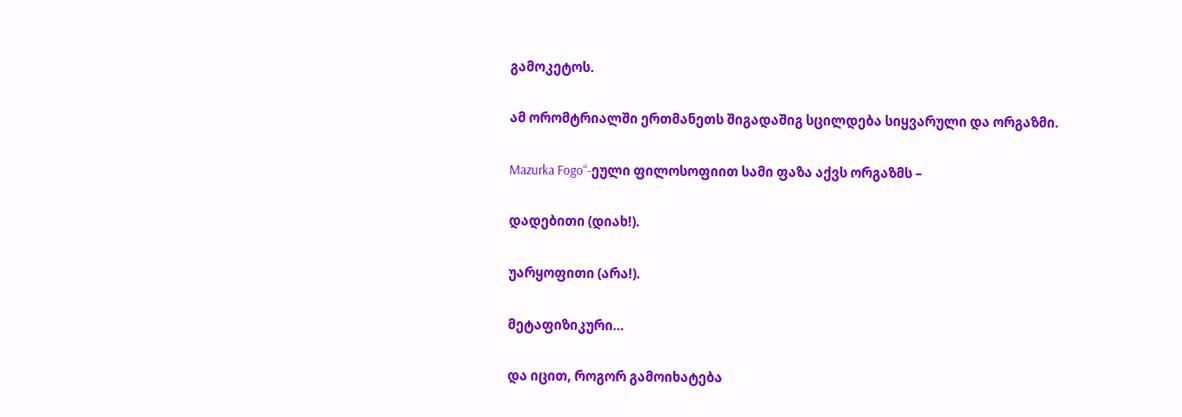გამოკეტოს.

ამ ორომტრიალში ერთმანეთს შიგადაშიგ სცილდება სიყვარული და ორგაზმი.

Mazurka Fogo“-ეული ფილოსოფიით სამი ფაზა აქვს ორგაზმს –

დადებითი (დიახ!).

უარყოფითი (არა!).

მეტაფიზიკური…

და იცით, როგორ გამოიხატება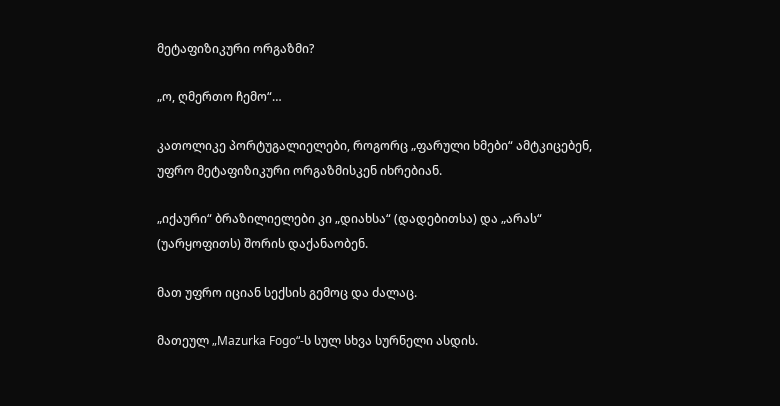მეტაფიზიკური ორგაზმი?

„ო, ღმერთო ჩემო“…

კათოლიკე პორტუგალიელები, როგორც „ფარული ხმები“ ამტკიცებენ, უფრო მეტაფიზიკური ორგაზმისკენ იხრებიან.

„იქაური“ ბრაზილიელები კი „დიახსა“ (დადებითსა) და „არას“ (უარყოფითს) შორის დაქანაობენ.

მათ უფრო იციან სექსის გემოც და ძალაც.

მათეულ „Mazurka Fogo“-ს სულ სხვა სურნელი ასდის.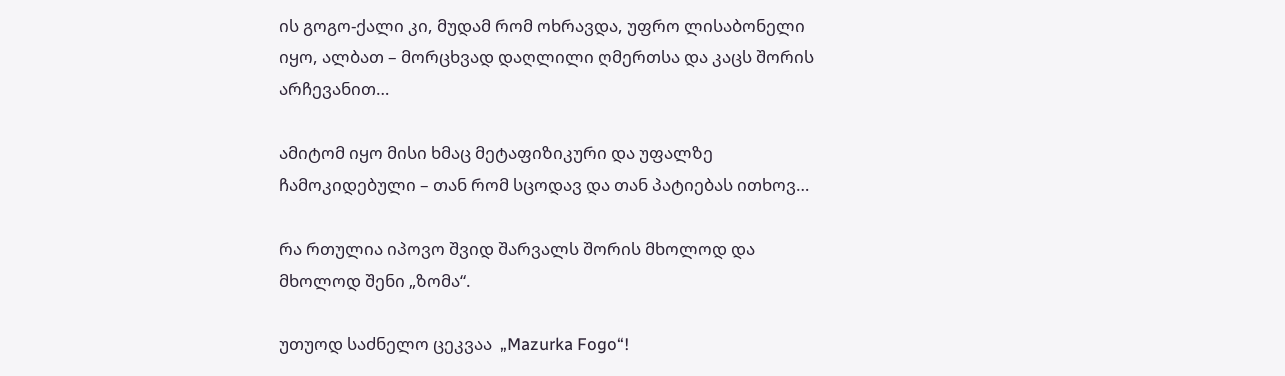ის გოგო-ქალი კი, მუდამ რომ ოხრავდა, უფრო ლისაბონელი იყო, ალბათ – მორცხვად დაღლილი ღმერთსა და კაცს შორის არჩევანით…

ამიტომ იყო მისი ხმაც მეტაფიზიკური და უფალზე ჩამოკიდებული – თან რომ სცოდავ და თან პატიებას ითხოვ…

რა რთულია იპოვო შვიდ შარვალს შორის მხოლოდ და მხოლოდ შენი „ზომა“.

უთუოდ საძნელო ცეკვაა  „Mazurka Fogo“!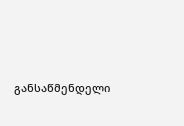განსაწმენდელი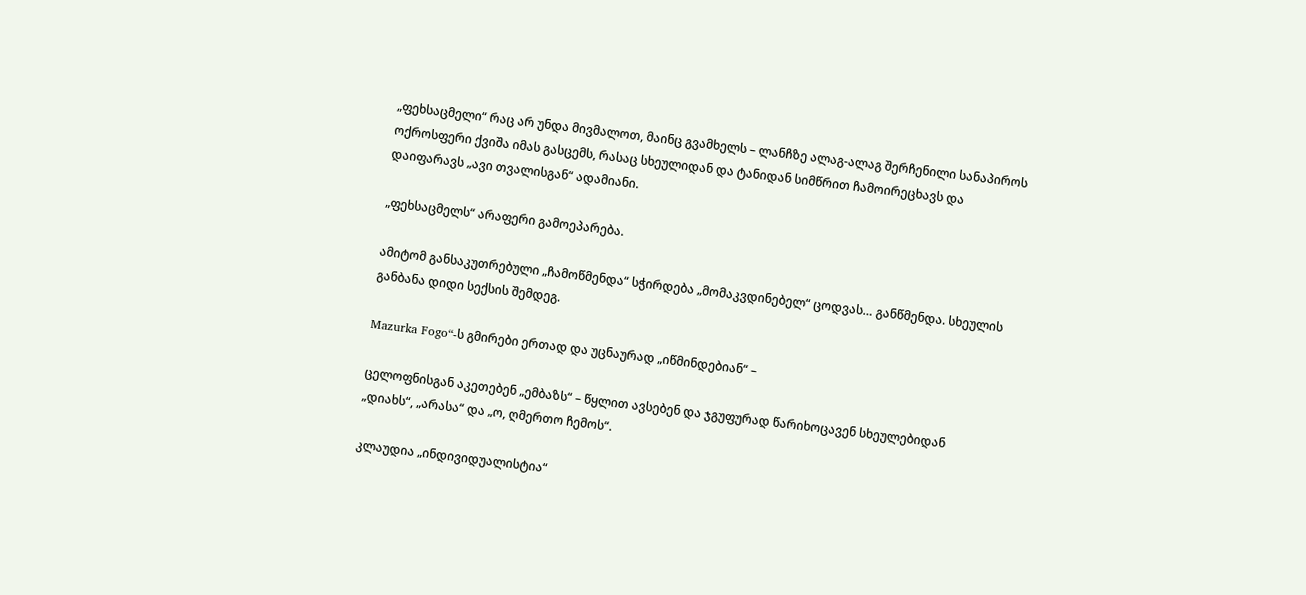„ფეხსაცმელი“ რაც არ უნდა მივმალოთ, მაინც გვამხელს – ლანჩზე ალაგ-ალაგ შერჩენილი სანაპიროს ოქროსფერი ქვიშა იმას გასცემს, რასაც სხეულიდან და ტანიდან სიმწრით ჩამოირეცხავს და დაიფარავს „ავი თვალისგან“ ადამიანი.

„ფეხსაცმელს“ არაფერი გამოეპარება.

ამიტომ განსაკუთრებული „ჩამოწმენდა“ სჭირდება „მომაკვდინებელ“ ცოდვას… განწმენდა. სხეულის განბანა დიდი სექსის შემდეგ.

Mazurka Fogo“-ს გმირები ერთად და უცნაურად „იწმინდებიან“ –

ცელოფნისგან აკეთებენ „ემბაზს“ – წყლით ავსებენ და ჯგუფურად წარიხოცავენ სხეულებიდან „დიახს“, „არასა“ და „ო, ღმერთო ჩემოს“.

კლაუდია „ინდივიდუალისტია“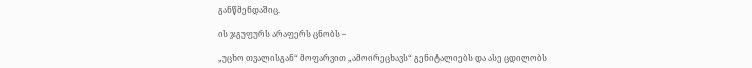განწმენდაშიც.

ის ჯგუფურს არაფერს ცნობს –

„უცხო თვალისგან“ მოფარვით „ამოირეცხავს“ გენიტალიებს და ასე ცდილობს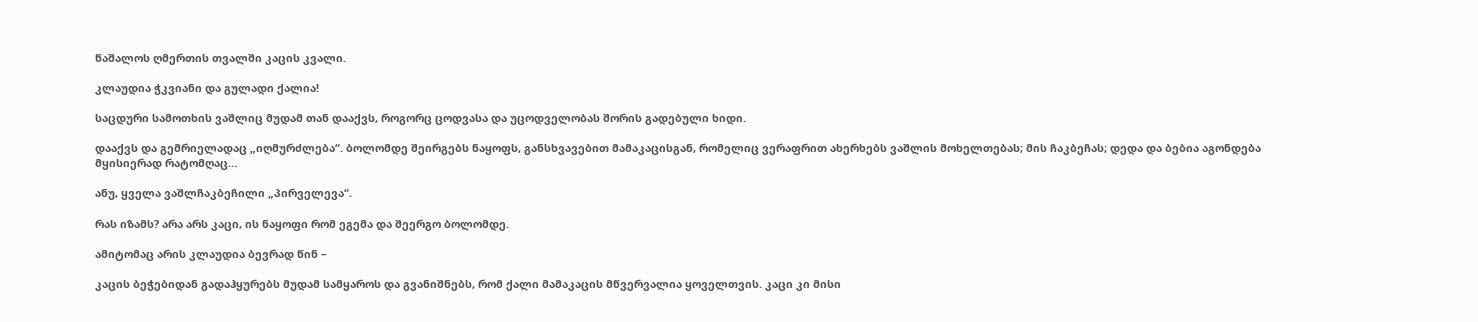წაშალოს ღმერთის თვალში კაცის კვალი.

კლაუდია ჭკვიანი და გულადი ქალია!

საცდური სამოთხის ვაშლიც მუდამ თან დააქვს, როგორც ცოდვასა და უცოდველობას შორის გადებული ხიდი.

დააქვს და გემრიელადაც „იღმურძლება“. ბოლომდე შეირგებს ნაყოფს, განსხვავებით მამაკაცისგან, რომელიც ვერაფრით ახერხებს ვაშლის მოხელთებას; მის ჩაკბეჩას; დედა და ბებია აგონდება მყისიერად რატომღაც…

ანუ, ყველა ვაშლჩაკბეჩილი „პირველევა“.

რას იზამს? არა არს კაცი, ის ნაყოფი რომ ეგემა და შეერგო ბოლომდე.

ამიტომაც არის კლაუდია ბევრად წინ –

კაცის ბეჭებიდან გადაჰყურებს მუდამ სამყაროს და გვანიშნებს, რომ ქალი მამაკაცის მწვერვალია ყოველთვის. კაცი კი მისი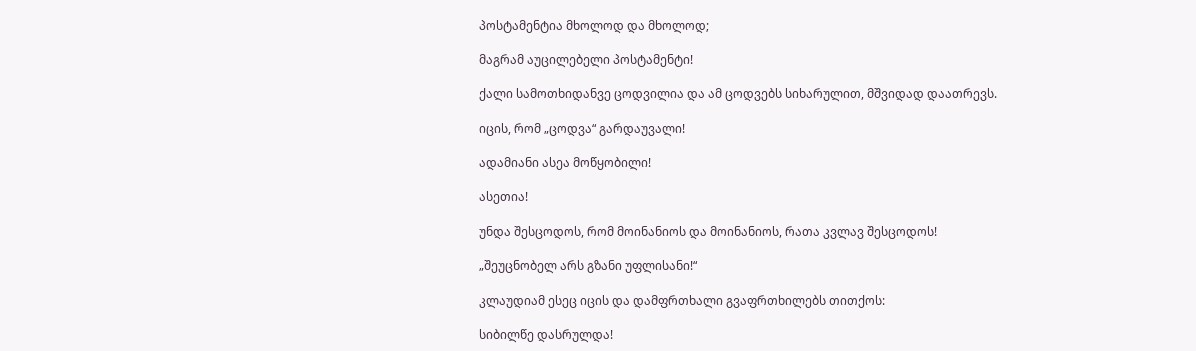პოსტამენტია მხოლოდ და მხოლოდ;

მაგრამ აუცილებელი პოსტამენტი!

ქალი სამოთხიდანვე ცოდვილია და ამ ცოდვებს სიხარულით, მშვიდად დაათრევს.

იცის, რომ „ცოდვა“ გარდაუვალი!

ადამიანი ასეა მოწყობილი!

ასეთია!

უნდა შესცოდოს, რომ მოინანიოს და მოინანიოს, რათა კვლავ შესცოდოს!

„შეუცნობელ არს გზანი უფლისანი!“

კლაუდიამ ესეც იცის და დამფრთხალი გვაფრთხილებს თითქოს:

სიბილწე დასრულდა!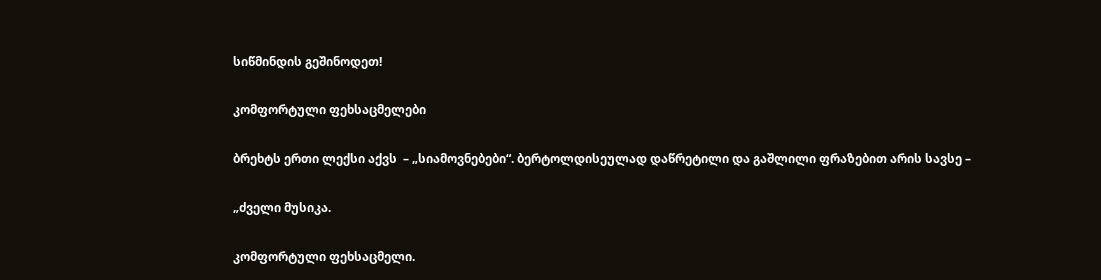სიწმინდის გეშინოდეთ!

კომფორტული ფეხსაცმელები

ბრეხტს ერთი ლექსი აქვს  – „სიამოვნებები“. ბერტოლდისეულად დაწრეტილი და გაშლილი ფრაზებით არის სავსე –

„ძველი მუსიკა.

კომფორტული ფეხსაცმელი.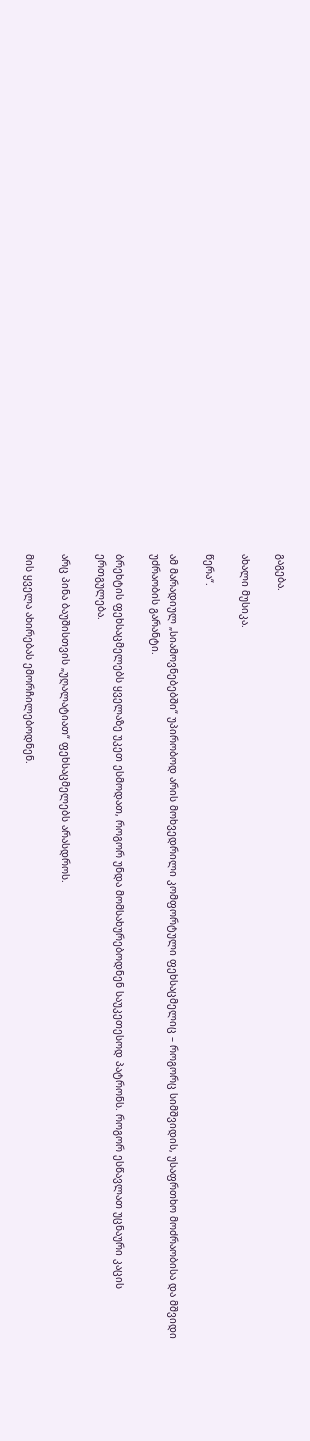გაგება.

ახალი მუსიკა.

წერა“.

ამ მარადიულ „სიამოვნებებში“ უპირობოდ არის მოხვედრილი კომფორტული ფეხსაცმელიც – როგორც სიმშვიდის, უსაფრთხო მოძრაობისა და მშვიდი უძრაობის გარანტი.

ბრეხტის ფეხსაცმელებს ყველაზე უკეთ ესმოდათ, როგორ უნდა მომსახურებოდნენ საუკეთესოდ პატრონს. როგორ ესწავლათ უცნაური კაცის ერთგულება.

არც პინა ბაუშისთვის „უღალატიათ“ ფეხსაცმელებს არასდროს.

მის ყველა ახირებას ემორჩილებოდნენ.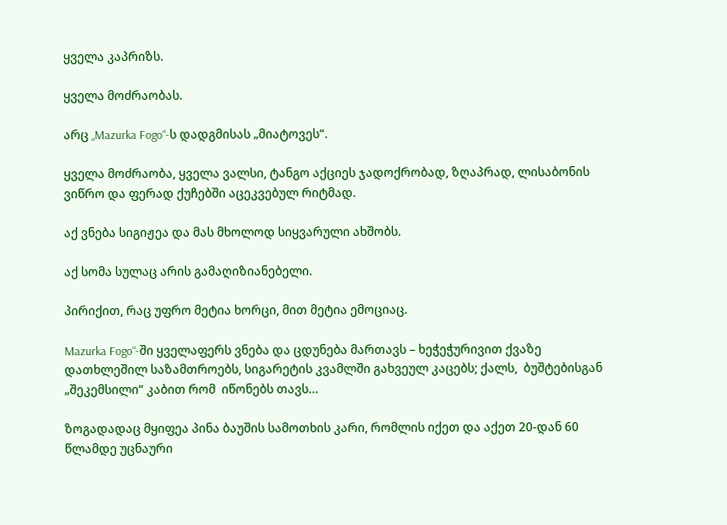ყველა კაპრიზს.

ყველა მოძრაობას.

არც „Mazurka Fogo“-ს დადგმისას „მიატოვეს“.

ყველა მოძრაობა, ყველა ვალსი, ტანგო აქციეს ჯადოქრობად, ზღაპრად, ლისაბონის ვიწრო და ფერად ქუჩებში აცეკვებულ რიტმად.

აქ ვნება სიგიჟეა და მას მხოლოდ სიყვარული ახშობს.

აქ სომა სულაც არის გამაღიზიანებელი.

პირიქით, რაც უფრო მეტია ხორცი, მით მეტია ემოციაც.

Mazurka Fogo“-ში ყველაფერს ვნება და ცდუნება მართავს – ხეჭეჭურივით ქვაზე დათხლეშილ საზამთროებს, სიგარეტის კვამლში გახვეულ კაცებს; ქალს,  ბუშტებისგან „შეკემსილი“ კაბით რომ  იწონებს თავს…

ზოგადადაც მყიფეა პინა ბაუშის სამოთხის კარი, რომლის იქეთ და აქეთ 20-დან 60 წლამდე უცნაური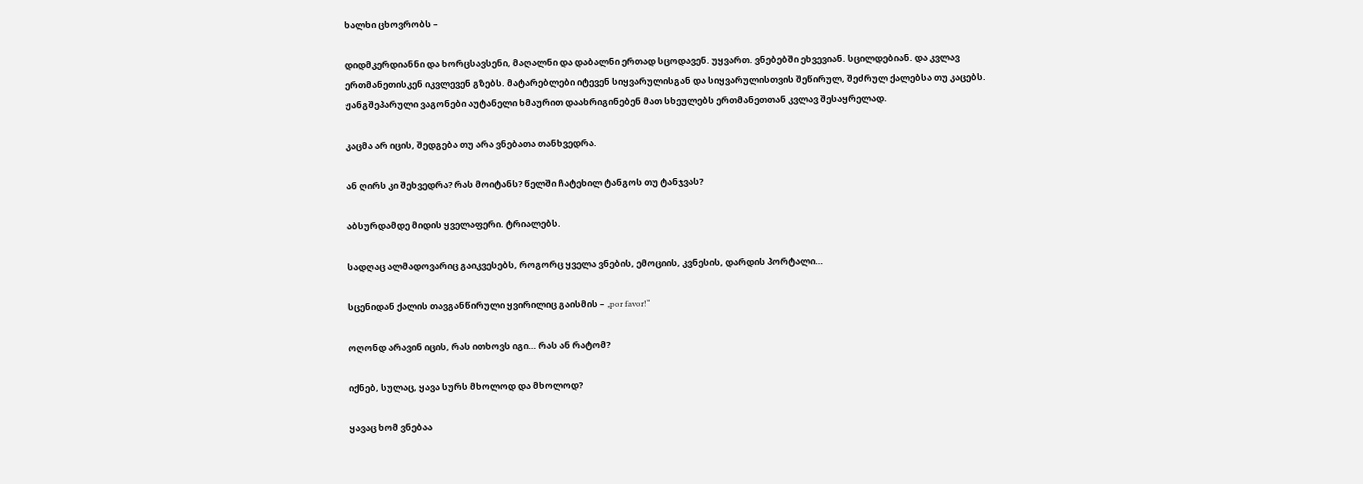ხალხი ცხოვრობს –

დიდმკერდიანნი და ხორცსავსენი, მაღალნი და დაბალნი ერთად სცოდავენ. უყვართ. ვნებებში ეხვევიან. სცილდებიან. და კვლავ ერთმანეთისკენ იკვლევენ გზებს. მატარებლები იტევენ სიყვარულისგან და სიყვარულისთვის შეწირულ, შეძრულ ქალებსა თუ კაცებს. ჟანგშეპარული ვაგონები აუტანელი ხმაურით დაახრიგინებენ მათ სხეულებს ერთმანეთთან კვლავ შესაყრელად.

კაცმა არ იცის, შედგება თუ არა ვნებათა თანხვედრა.

ან ღირს კი შეხვედრა? რას მოიტანს? წელში ჩატეხილ ტანგოს თუ ტანჯვას?

აბსურდამდე მიდის ყველაფერი. ტრიალებს.

სადღაც ალმადოვარიც გაიკვესებს, როგორც ყველა ვნების, ემოციის, კვნესის, დარდის პორტალი…

სცენიდან ქალის თავგანწირული ყვირილიც გაისმის – „por favor!“

ოღონდ არავინ იცის, რას ითხოვს იგი… რას ან რატომ?

იქნებ, სულაც, ყავა სურს მხოლოდ და მხოლოდ?

ყავაც ხომ ვნებაა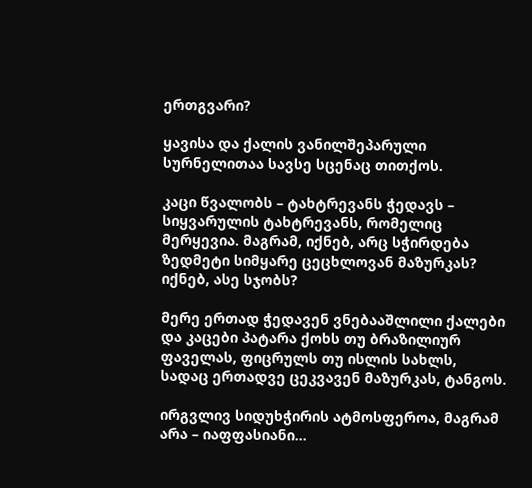ერთგვარი?

ყავისა და ქალის ვანილშეპარული სურნელითაა სავსე სცენაც თითქოს.

კაცი წვალობს – ტახტრევანს ჭედავს – სიყვარულის ტახტრევანს, რომელიც მერყევია. მაგრამ, იქნებ, არც სჭირდება ზედმეტი სიმყარე ცეცხლოვან მაზურკას? იქნებ, ასე სჯობს?

მერე ერთად ჭედავენ ვნებააშლილი ქალები და კაცები პატარა ქოხს თუ ბრაზილიურ ფაველას, ფიცრულს თუ ისლის სახლს, სადაც ერთადვე ცეკვავენ მაზურკას, ტანგოს.

ირგვლივ სიდუხჭირის ატმოსფეროა, მაგრამ არა – იაფფასიანი…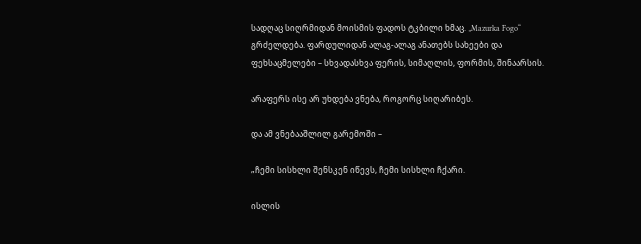სადღაც სიღრმიდან მოისმის ფადოს ტკბილი ხმაც. „Mazurka Fogo“ გრძელდება. ფარდულიდან ალაგ-ალაგ ანათებს სახეები და ფეხსაცმელები – სხვადასხვა ფერის, სიმაღლის, ფორმის, შინაარსის.

არაფერს ისე არ უხდება ვნება, როგორც სიღარიბეს.

და ამ ვნებააშლილ გარემოში –

„ჩემი სისხლი შენსკენ იწევს, ჩემი სისხლი ჩქარი.

ისლის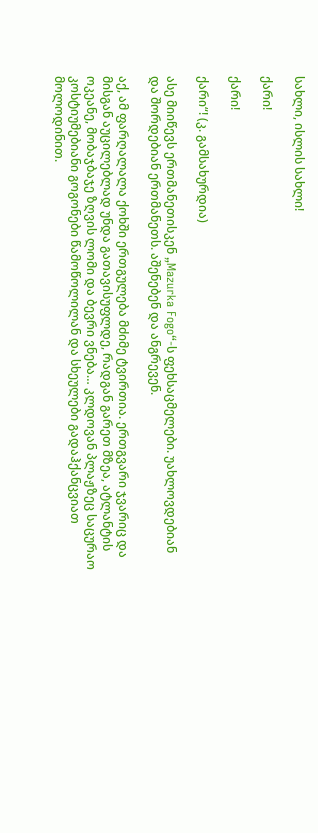სახლი, ისლის სახლი!

ქარი!

ქარი!

ქარი“! (კ. გამსახურდია)

ასე მიიწევს ერთმანეთისკენ „Mazurka Fogo“-ს ფეხსაცმელები. უახლოვდებიან და შორდებიან ერთმანეთს. აშენებენ და ანგრევენ.

აქ, ამ ფარღალალა ქოხში ერთგულება მძიმე ტვირთია. ერთგვარი ჯვარიც და მისგან აუცილებლად უნდა გათავისუფლდე, რადგან გარეთ მზეა, ატლანტის ოკეანე, მობაჯბაჯე ზღვის ლომი და ბევრი ვნება… კლდოვან პლაჟზეც საცურაო კოსტიუმებიანი გოგონები წამოწოლილან და სხეულები გადაჰქანცვიათ მოლოდინით.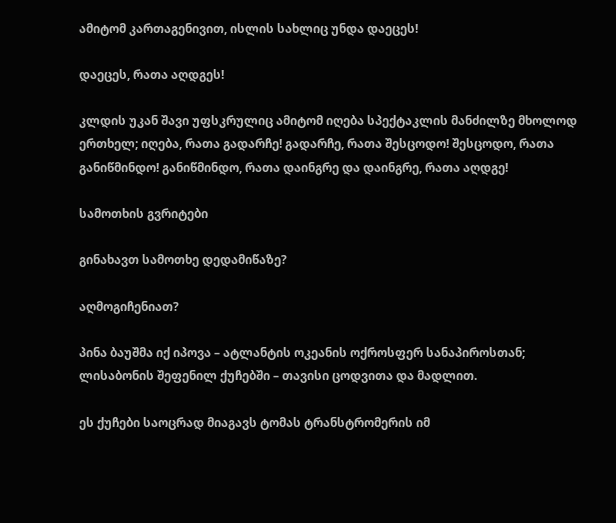ამიტომ კართაგენივით, ისლის სახლიც უნდა დაეცეს!

დაეცეს, რათა აღდგეს!

კლდის უკან შავი უფსკრულიც ამიტომ იღება სპექტაკლის მანძილზე მხოლოდ ერთხელ; იღება, რათა გადარჩე! გადარჩე, რათა შესცოდო! შესცოდო, რათა განიწმინდო! განიწმინდო, რათა დაინგრე და დაინგრე, რათა აღდგე!

სამოთხის გვრიტები

გინახავთ სამოთხე დედამიწაზე?

აღმოგიჩენიათ?

პინა ბაუშმა იქ იპოვა – ატლანტის ოკეანის ოქროსფერ სანაპიროსთან; ლისაბონის შეფენილ ქუჩებში – თავისი ცოდვითა და მადლით.

ეს ქუჩები საოცრად მიაგავს ტომას ტრანსტრომერის იმ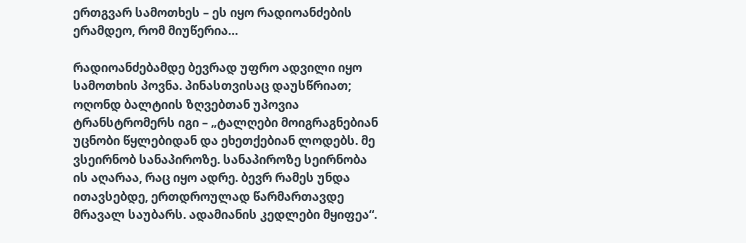ერთგვარ სამოთხეს – ეს იყო რადიოანძების ერამდეო, რომ მიუწერია…

რადიოანძებამდე ბევრად უფრო ადვილი იყო სამოთხის პოვნა. პინასთვისაც დაუსწრიათ; ოღონდ ბალტიის ზღვებთან უპოვია ტრანსტრომერს იგი – „ტალღები მოიგრაგნებიან უცნობი წყლებიდან და ეხეთქებიან ლოდებს. მე ვსეირნობ სანაპიროზე. სანაპიროზე სეირნობა ის აღარაა, რაც იყო ადრე. ბევრ რამეს უნდა ითავსებდე, ერთდროულად წარმართავდე მრავალ საუბარს. ადამიანის კედლები მყიფეა“.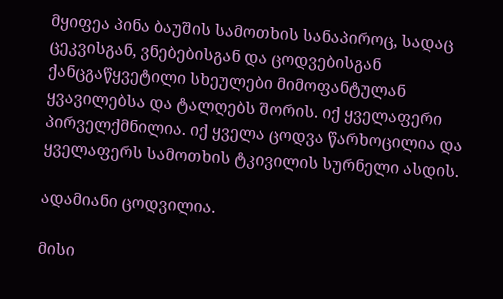მყიფეა პინა ბაუშის სამოთხის სანაპიროც, სადაც ცეკვისგან, ვნებებისგან და ცოდვებისგან ქანცგაწყვეტილი სხეულები მიმოფანტულან ყვავილებსა და ტალღებს შორის. იქ ყველაფერი პირველქმნილია. იქ ყველა ცოდვა წარხოცილია და ყველაფერს სამოთხის ტკივილის სურნელი ასდის.

ადამიანი ცოდვილია.

მისი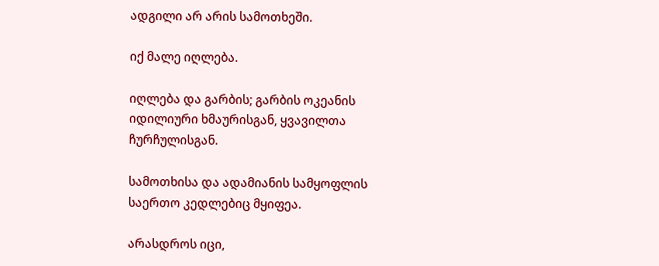ადგილი არ არის სამოთხეში.

იქ მალე იღლება.

იღლება და გარბის; გარბის ოკეანის იდილიური ხმაურისგან, ყვავილთა ჩურჩულისგან.

სამოთხისა და ადამიანის სამყოფლის საერთო კედლებიც მყიფეა.

არასდროს იცი,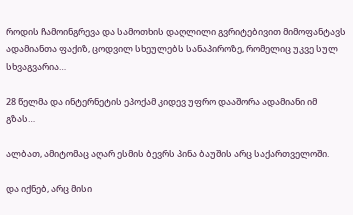როდის ჩამოინგრევა და სამოთხის დაღლილი გვრიტებივით მიმოფანტავს ადამიანთა ფაქიზ, ცოდვილ სხეულებს სანაპიროზე, რომელიც უკვე სულ სხვაგვარია…

28 წელმა და ინტერნეტის ეპოქამ კიდევ უფრო დააშორა ადამიანი იმ გზას…

ალბათ, ამიტომაც აღარ ესმის ბევრს პინა ბაუშის არც საქართველოში.

და იქნებ, არც მისი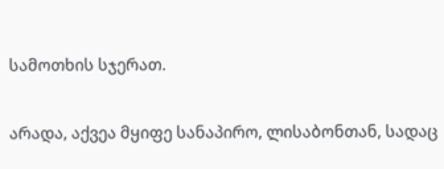სამოთხის სჯერათ.

არადა, აქვეა მყიფე სანაპირო, ლისაბონთან, სადაც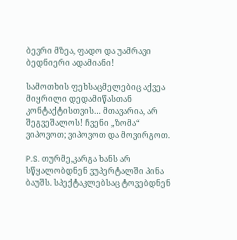ბევრი მზეა, ფადო და უამრავი ბედნიერი ადამიანი!

სამოთხის ფეხსაცმელებიც აქვეა მიყრილი დედამიწასთან კონტაქტისთვის… მთავარია, არ შეგვეშალოს! ჩვენი „ზომა“ ვიპოვოთ; ვიპოვოთ და მოვირგოთ.

P.S. თურმე,კარგა ხანს არ სწყალობდნენ ვუპერტალში პინა ბაუშს. სპექტაკლებსაც ტოვებდნენ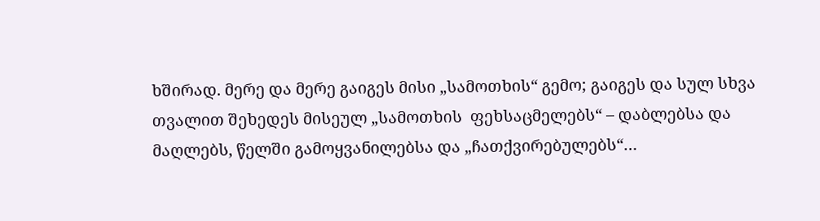ხშირად. მერე და მერე გაიგეს მისი „სამოთხის“ გემო; გაიგეს და სულ სხვა თვალით შეხედეს მისეულ „სამოთხის  ფეხსაცმელებს“ – დაბლებსა და მაღლებს, წელში გამოყვანილებსა და „ჩათქვირებულებს“…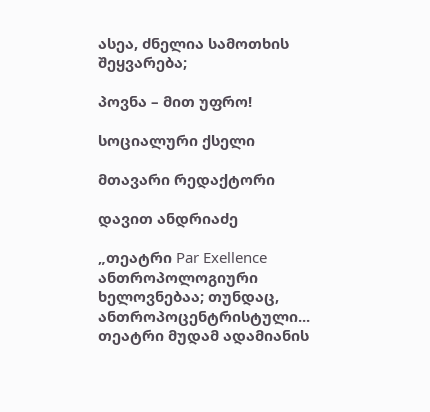ასეა, ძნელია სამოთხის შეყვარება;

პოვნა – მით უფრო!

სოციალური ქსელი

მთავარი რედაქტორი

დავით ანდრიაძე

„თეატრი Par Exellence ანთროპოლოგიური ხელოვნებაა; თუნდაც, ანთროპოცენტრისტული...
თეატრი მუდამ ადამიანის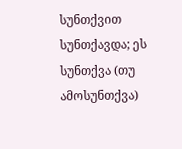სუნთქვით სუნთქავდა; ეს სუნთქვა (თუ ამოსუნთქვა)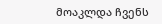მოაკლდა ჩვენს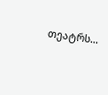თეატრს…